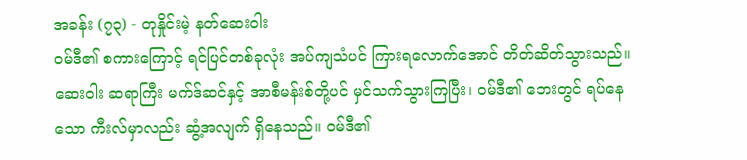အခန်း (၇၃) - တုနှိုင်းမဲ့ နတ်ဆေးဝါး
ဝမ်ဒီ၏ စကားကြောင့် ရင်ပြင်တစ်ခုလုံး အပ်ကျသံပင် ကြားရလောက်အောင် တိတ်ဆိတ်သွားသည်။ ဆေး၀ါး ဆရာကြီး မက်ဒ်ဆင်နှင့် အာစီမန်းစ်တို့ပင် မှင်သက်သွားကြပြီး၊ ဝမ်ဒီ၏ ဘေးတွင် ရပ်နေသော ကီးလ်မှာလည်း ဆွံ့အလျက် ရှိနေသည်။ ဝမ်ဒီ၏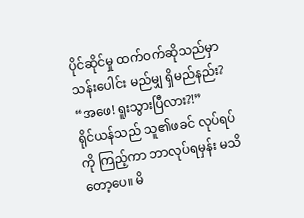ပိုင်ဆိုင်မှု ထက်ဝက်ဆိုသည်မှာ သန်းပေါင်း မည်မျှ ရှိမည်နည်း?
“အဖေ! ရူးသွားပြီလား?!”
ရိုင်ယန်သည် သူ၏ဖခင် လုပ်ရပ်ကို ကြည့်ကာ ဘာလုပ်ရမှန်း မသိတော့ပေ။ မိ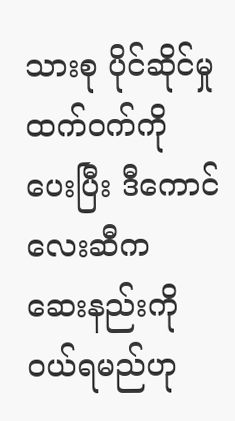သားစု ပိုင်ဆိုင်မှု ထက်ဝက်ကို ပေးပြီး ဒီကောင်လေးဆီက ဆေးနည်းကို ဝယ်ရမည်ဟု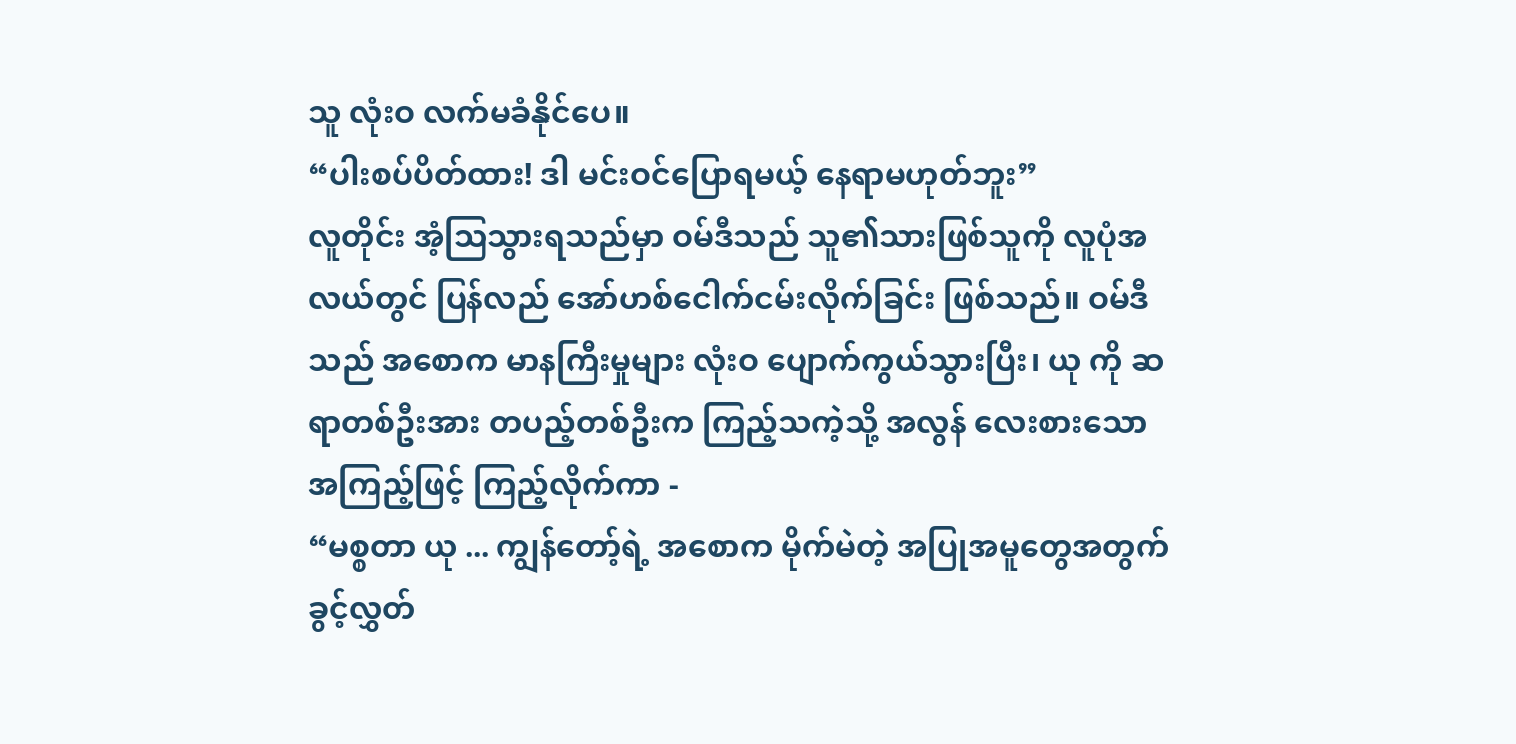သူ လုံးဝ လက်မခံနိုင်ပေ။
“ပါးစပ်ပိတ်ထား! ဒါ မင်းဝင်ပြောရမယ့် နေရာမဟုတ်ဘူး”
လူတိုင်း အံ့ဩသွားရသည်မှာ ဝမ်ဒီသည် သူ၏သားဖြစ်သူကို လူပုံအလယ်တွင် ပြန်လည် အော်ဟစ်ငေါက်ငမ်းလိုက်ခြင်း ဖြစ်သည်။ ဝမ်ဒီသည် အစောက မာနကြီးမှုများ လုံးဝ ပျောက်ကွယ်သွားပြီး၊ ယု ကို ဆရာတစ်ဦးအား တပည့်တစ်ဦးက ကြည့်သကဲ့သို့ အလွန် လေးစားသော အကြည့်ဖြင့် ကြည့်လိုက်ကာ -
“မစ္စတာ ယု ... ကျွန်တော့်ရဲ့ အစောက မိုက်မဲတဲ့ အပြုအမူတွေအတွက် ခွင့်လွှတ်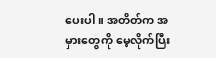ပေးပါ။ အတိတ်က အမှားတွေကို မေ့လိုက်ပြီး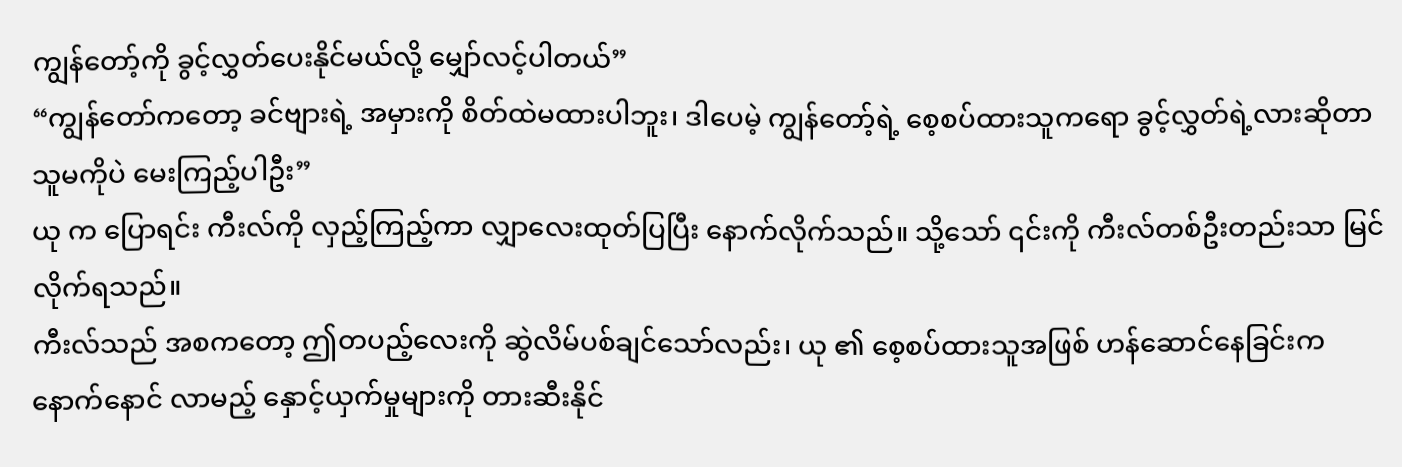ကျွန်တော့်ကို ခွင့်လွှတ်ပေးနိုင်မယ်လို့ မျှော်လင့်ပါတယ်”
“ကျွန်တော်ကတော့ ခင်ဗျားရဲ့ အမှားကို စိတ်ထဲမထားပါဘူး၊ ဒါပေမဲ့ ကျွန်တော့်ရဲ့ စေ့စပ်ထားသူကရော ခွင့်လွှတ်ရဲ့လားဆိုတာ သူမကိုပဲ မေးကြည့်ပါဦး”
ယု က ပြောရင်း ကီးလ်ကို လှည့်ကြည့်ကာ လျှာလေးထုတ်ပြပြီး နောက်လိုက်သည်။ သို့သော် ၎င်းကို ကီးလ်တစ်ဦးတည်းသာ မြင်လိုက်ရသည်။
ကီးလ်သည် အစကတော့ ဤတပည့်လေးကို ဆွဲလိမ်ပစ်ချင်သော်လည်း၊ ယု ၏ စေ့စပ်ထားသူအဖြစ် ဟန်ဆောင်နေခြင်းက နောက်နောင် လာမည့် နှောင့်ယှက်မှုများကို တားဆီးနိုင်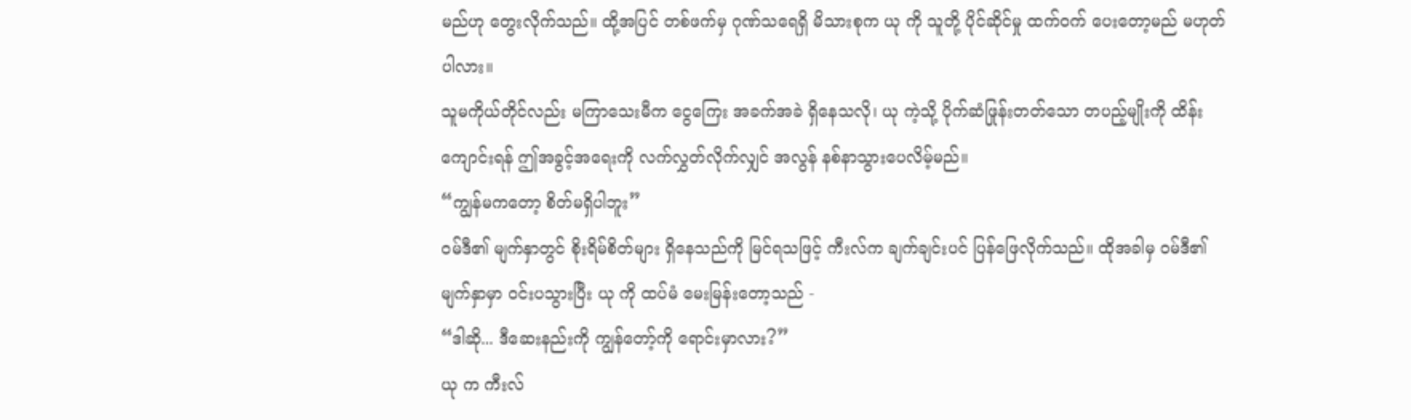မည်ဟု တွေးလိုက်သည်။ ထို့အပြင် တစ်ဖက်မှ ဂုဏ်သရေရှိ မိသားစုက ယု ကို သူတို့ ပိုင်ဆိုင်မှု ထက်ဝက် ပေးတော့မည် မဟုတ်ပါလား။
သူမကိုယ်တိုင်လည်း မကြာသေးမီက ငွေကြေး အခက်အခဲ ရှိနေသလို၊ ယု ကဲ့သို့ ပိုက်ဆံဖြုန်းတတ်သော တပည့်မျိုးကို ထိန်းကျောင်းရန် ဤအခွင့်အရေးကို လက်လွှတ်လိုက်လျှင် အလွန် နစ်နာသွားပေလိမ့်မည်။
“ကျွန်မကတော့ စိတ်မရှိပါဘူး”
ဝမ်ဒီ၏ မျက်နှာတွင် စိုးရိမ်စိတ်များ ရှိနေသည်ကို မြင်ရသဖြင့် ကီးလ်က ချက်ချင်းပင် ပြန်ဖြေလိုက်သည်။ ထိုအခါမှ ဝမ်ဒီ၏ မျက်နှာမှာ ဝင်းပသွားပြီး ယု ကို ထပ်မံ မေးမြန်းတော့သည် -
“ဒါဆို... ဒီဆေးနည်းကို ကျွန်တော့်ကို ရောင်းမှာလား?”
ယု က ကီးလ်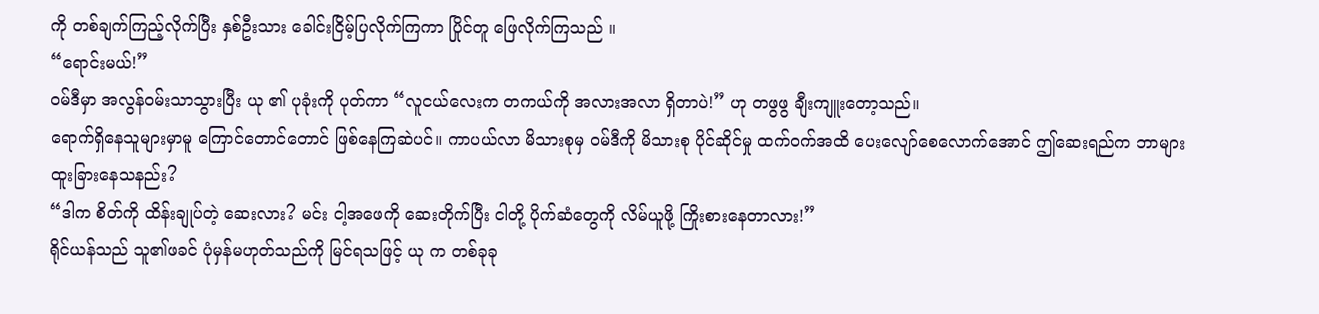ကို တစ်ချက်ကြည့်လိုက်ပြီး နှစ်ဦးသား ခေါင်းငြိမ့်ပြလိုက်ကြကာ ပြိုင်တူ ဖြေလိုက်ကြသည် ။
“ရောင်းမယ်!”
ဝမ်ဒီမှာ အလွန်ဝမ်းသာသွားပြီး ယု ၏ ပုခုံးကို ပုတ်ကာ “လူငယ်လေးက တကယ်ကို အလားအလာ ရှိတာပဲ!” ဟု တဖွဖွ ချီးကျူးတော့သည်။
ရောက်ရှိနေသူများမှာမူ ကြောင်တောင်တောင် ဖြစ်နေကြဆဲပင်။ ကာပယ်လာ မိသားစုမှ ဝမ်ဒီကို မိသားစု ပိုင်ဆိုင်မှု ထက်ဝက်အထိ ပေးလျော်စေလောက်အောင် ဤဆေးရည်က ဘာများ ထူးခြားနေသနည်း?
“ဒါက စိတ်ကို ထိန်းချုပ်တဲ့ ဆေးလား? မင်း ငါ့အဖေကို ဆေးတိုက်ပြီး ငါတို့ ပိုက်ဆံတွေကို လိမ်ယူဖို့ ကြိုးစားနေတာလား!”
ရိုင်ယန်သည် သူ၏ဖခင် ပုံမှန်မဟုတ်သည်ကို မြင်ရသဖြင့် ယု က တစ်ခုခု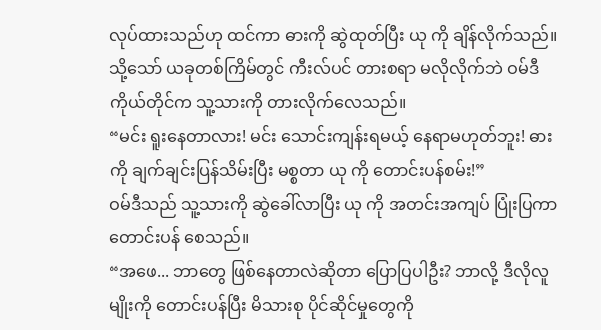လုပ်ထားသည်ဟု ထင်ကာ ဓားကို ဆွဲထုတ်ပြီး ယု ကို ချိန်လိုက်သည်။ သို့သော် ယခုတစ်ကြိမ်တွင် ကီးလ်ပင် တားစရာ မလိုလိုက်ဘဲ ဝမ်ဒီကိုယ်တိုင်က သူ့သားကို တားလိုက်လေသည်။
“မင်း ရူးနေတာလား! မင်း သောင်းကျန်းရမယ့် နေရာမဟုတ်ဘူး! ဓားကို ချက်ချင်းပြန်သိမ်းပြီး မစ္စတာ ယု ကို တောင်းပန်စမ်း!”
ဝမ်ဒီသည် သူ့သားကို ဆွဲခေါ်လာပြီး ယု ကို အတင်းအကျပ် ပြုံးပြကာ တောင်းပန် စေသည်။
“အဖေ... ဘာတွေ ဖြစ်နေတာလဲဆိုတာ ပြောပြပါဦး? ဘာလို့ ဒီလိုလူမျိုးကို တောင်းပန်ပြီး မိသားစု ပိုင်ဆိုင်မှုတွေကို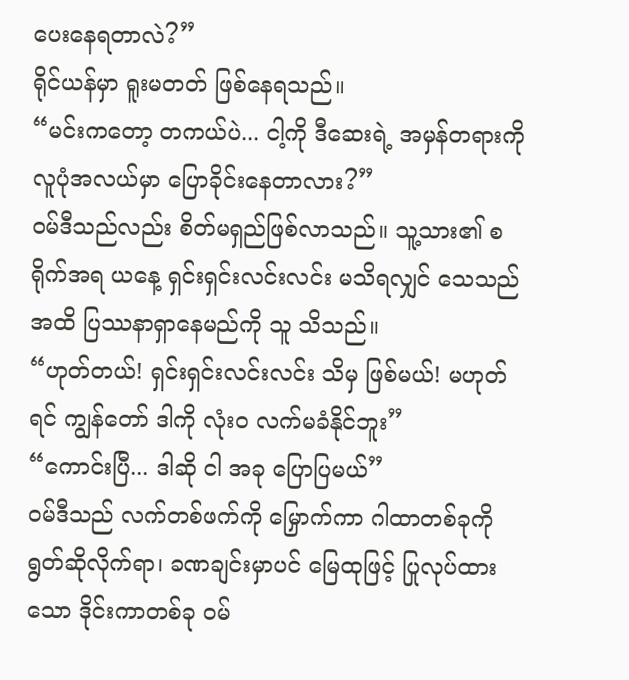ပေးနေရတာလဲ?”
ရိုင်ယန်မှာ ရူးမတတ် ဖြစ်နေရသည်။
“မင်းကတော့ တကယ်ပဲ... ငါ့ကို ဒီဆေးရဲ့ အမှန်တရားကို လူပုံအလယ်မှာ ပြောခိုင်းနေတာလား?”
ဝမ်ဒီသည်လည်း စိတ်မရှည်ဖြစ်လာသည်။ သူ့သား၏ စရိုက်အရ ယနေ့ ရှင်းရှင်းလင်းလင်း မသိရလျှင် သေသည်အထိ ပြဿနာရှာနေမည်ကို သူ သိသည်။
“ဟုတ်တယ်! ရှင်းရှင်းလင်းလင်း သိမှ ဖြစ်မယ်! မဟုတ်ရင် ကျွန်တော် ဒါကို လုံးဝ လက်မခံနိုင်ဘူး”
“ကောင်းပြီ... ဒါဆို ငါ အခု ပြောပြမယ်”
ဝမ်ဒီသည် လက်တစ်ဖက်ကို မြှောက်ကာ ဂါထာတစ်ခုကို ရွတ်ဆိုလိုက်ရာ၊ ခဏချင်းမှာပင် မြေထုဖြင့် ပြုလုပ်ထားသော ဒိုင်းကာတစ်ခု ဝမ်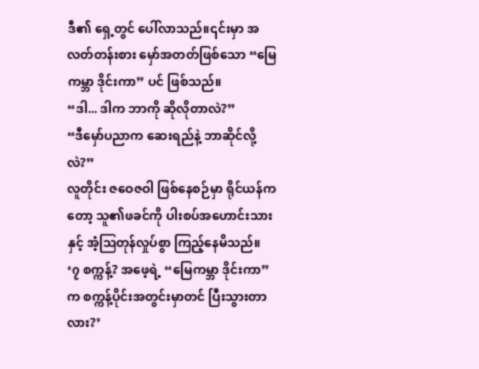ဒီ၏ ရှေ့တွင် ပေါ်လာသည်။၎င်းမှာ အလတ်တန်းစား မှော်အတတ်ဖြစ်သော “မြေကမ္ဘာ ဒိုင်းကာ” ပင် ဖြစ်သည်။
“ဒါ... ဒါက ဘာကို ဆိုလိုတာလဲ?”
“ဒီမှော်ပညာက ဆေးရည်နဲ့ ဘာဆိုင်လို့လဲ?”
လူတိုင်း ဇဝေဇဝါ ဖြစ်နေစဉ်မှာ ရိုင်ယန်ကတော့ သူ၏ဖခင်ကို ပါးစပ်အဟောင်းသားနှင့် အံ့ဩတုန်လှုပ်စွာ ကြည့်နေမိသည်။
‘၇ စက္ကန့်? အဖေ့ရဲ့ “မြေကမ္ဘာ ဒိုင်းကာ” က စက္ကန့်ပိုင်းအတွင်းမှာတင် ပြီးသွားတာလား?’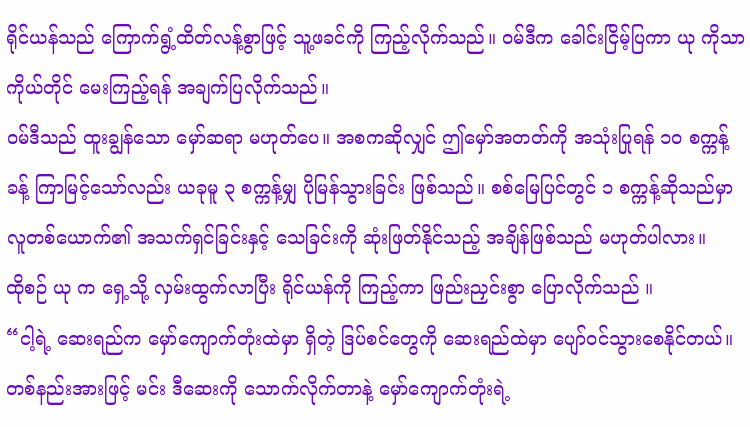ရိုင်ယန်သည် ကြောက်ရွံ့ထိတ်လန့်စွာဖြင့် သူ့ဖခင်ကို ကြည့်လိုက်သည်။ ဝမ်ဒီက ခေါင်းငြိမ့်ပြကာ ယု ကိုသာ ကိုယ်တိုင် မေးကြည့်ရန် အချက်ပြလိုက်သည်။
ဝမ်ဒီသည် ထူးချွန်သော မှော်ဆရာ မဟုတ်ပေ။ အစကဆိုလျှင် ဤမှော်အတတ်ကို အသုံးပြုရန် ၁၀ စက္ကန့်ခန့် ကြာမြင့်သော်လည်း ယခုမူ ၃ စက္ကန့်မျှ ပိုမြန်သွားခြင်း ဖြစ်သည်။ စစ်မြေပြင်တွင် ၁ စက္ကန့်ဆိုသည်မှာ လူတစ်ယောက်၏ အသက်ရှင်ခြင်းနှင့် သေခြင်းကို ဆုံးဖြတ်နိုင်သည့် အချိန်ဖြစ်သည် မဟုတ်ပါလား။
ထိုစဉ် ယု က ရှေ့သို့ လှမ်းထွက်လာပြီး ရိုင်ယန်ကို ကြည့်ကာ ဖြည်းညှင်းစွာ ပြောလိုက်သည် ။
“ငါ့ရဲ့ ဆေးရည်က မှော်ကျောက်တုံးထဲမှာ ရှိတဲ့ ဒြပ်စင်တွေကို ဆေးရည်ထဲမှာ ပျော်ဝင်သွားစေနိုင်တယ်။ တစ်နည်းအားဖြင့် မင်း ဒီဆေးကို သောက်လိုက်တာနဲ့ မှော်ကျောက်တုံးရဲ့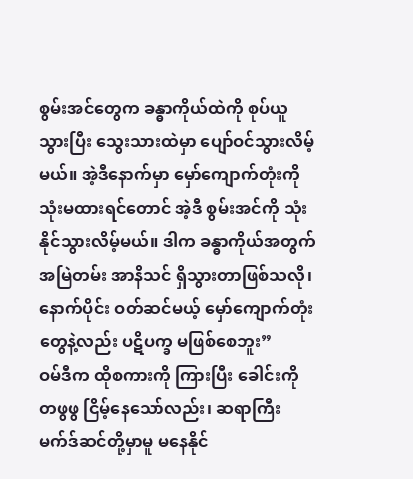စွမ်းအင်တွေက ခန္ဓာကိုယ်ထဲကို စုပ်ယူသွားပြီး သွေးသားထဲမှာ ပျော်ဝင်သွားလိမ့်မယ်။ အဲ့ဒီနောက်မှာ မှော်ကျောက်တုံးကို သုံးမထားရင်တောင် အဲ့ဒီ စွမ်းအင်ကို သုံးနိုင်သွားလိမ့်မယ်။ ဒါက ခန္ဓာကိုယ်အတွက် အမြဲတမ်း အာနိသင် ရှိသွားတာဖြစ်သလို၊ နောက်ပိုင်း ဝတ်ဆင်မယ့် မှော်ကျောက်တုံးတွေနဲ့လည်း ပဋိပက္ခ မဖြစ်စေဘူး”
ဝမ်ဒီက ထိုစကားကို ကြားပြီး ခေါင်းကို တဖွဖွ ငြိမ့်နေသော်လည်း၊ ဆရာကြီး မက်ဒ်ဆင်တို့မှာမူ မနေနိုင်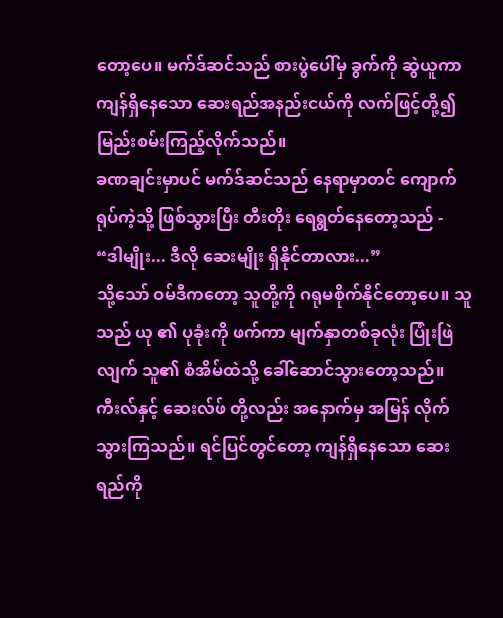တော့ပေ။ မက်ဒ်ဆင်သည် စားပွဲပေါ်မှ ခွက်ကို ဆွဲယူကာ ကျန်ရှိနေသော ဆေးရည်အနည်းငယ်ကို လက်ဖြင့်တို့၍ မြည်းစမ်းကြည့်လိုက်သည်။
ခဏချင်းမှာပင် မက်ဒ်ဆင်သည် နေရာမှာတင် ကျောက်ရုပ်ကဲ့သို့ ဖြစ်သွားပြီး တီးတိုး ရေရွတ်နေတော့သည် -
“ဒါမျိုး... ဒီလို ဆေးမျိုး ရှိနိုင်တာလား...”
သို့သော် ဝမ်ဒီကတော့ သူတို့ကို ဂရုမစိုက်နိုင်တော့ပေ။ သူသည် ယု ၏ ပုခုံးကို ဖက်ကာ မျက်နှာတစ်ခုလုံး ပြုံးဖြဲလျက် သူ၏ စံအိမ်ထဲသို့ ခေါ်ဆောင်သွားတော့သည်။ ကီးလ်နှင့် ဆေးလ်ဖ် တို့လည်း အနောက်မှ အမြန် လိုက်သွားကြသည်။ ရင်ပြင်တွင်တော့ ကျန်ရှိနေသော ဆေးရည်ကို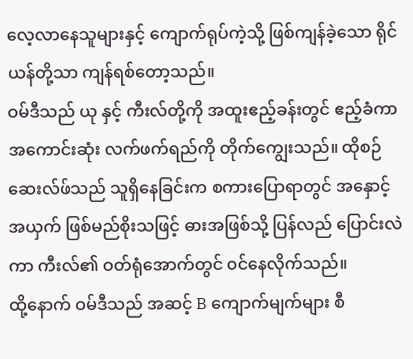လေ့လာနေသူများနှင့် ကျောက်ရုပ်ကဲ့သို့ ဖြစ်ကျန်ခဲ့သော ရိုင်ယန်တို့သာ ကျန်ရစ်တော့သည်။
ဝမ်ဒီသည် ယု နှင့် ကီးလ်တို့ကို အထူးဧည့်ခန်းတွင် ဧည့်ခံကာ အကောင်းဆုံး လက်ဖက်ရည်ကို တိုက်ကျွေးသည်။ ထိုစဉ် ဆေးလ်ဖ်သည် သူရှိနေခြင်းက စကားပြောရာတွင် အနှောင့်အယှက် ဖြစ်မည်စိုးသဖြင့် ဓားအဖြစ်သို့ ပြန်လည် ပြောင်းလဲကာ ကီးလ်၏ ဝတ်ရုံအောက်တွင် ၀င်နေလိုက်သည်။
ထို့နောက် ဝမ်ဒီသည် အဆင့် B ကျောက်မျက်များ စီ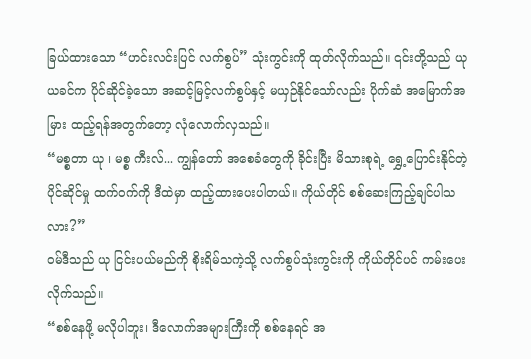ခြယ်ထားသော “ဟင်းလင်းပြင် လက်စွပ်” သုံးကွင်းကို ထုတ်လိုက်သည်။ ၎င်းတို့သည် ယု ယခင်က ပိုင်ဆိုင်ခဲ့သော အဆင့်မြင့်လက်စွပ်နှင့် မယှဉ်နိုင်သော်လည်း ပိုက်ဆံ အမြောက်အမြား ထည့်ရန်အတွက်တော့ လုံလောက်လှသည်။
“မစ္စတာ ယု ၊ မစ္စ ကီးလ်... ကျွန်တော် အစေခံတွေကို ခိုင်းပြီး မိသားစုရဲ့ ရွှေ့ပြောင်းနိုင်တဲ့ ပိုင်ဆိုင်မှု ထက်ဝက်ကို ဒီထဲမှာ ထည့်ထားပေးပါတယ်။ ကိုယ်တိုင် စစ်ဆေးကြည့်ချင်ပါသလား?”
ဝမ်ဒီသည် ယု ငြင်းပယ်မည်ကို စိုးရိမ်သကဲ့သို့ လက်စွပ်သုံးကွင်းကို ကိုယ်တိုင်ပင် ကမ်းပေးလိုက်သည်။
“စစ်နေဖို့ မလိုပါဘူး၊ ဒီလောက်အများကြီးကို စစ်နေရင် အ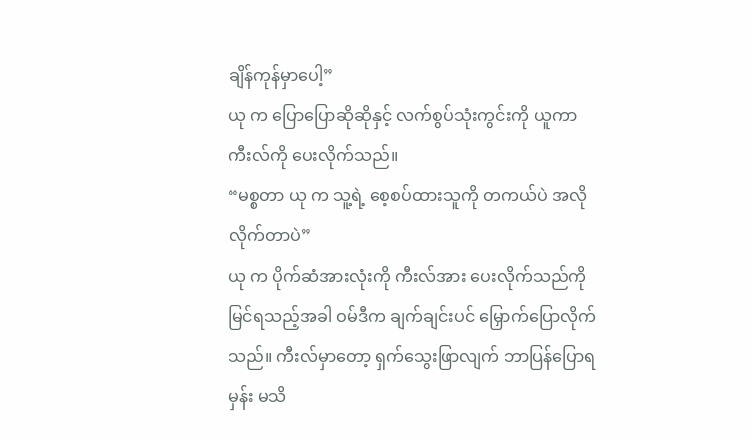ချိန်ကုန်မှာပေါ့”
ယု က ပြောပြောဆိုဆိုနှင့် လက်စွပ်သုံးကွင်းကို ယူကာ ကီးလ်ကို ပေးလိုက်သည်။
“မစ္စတာ ယု က သူ့ရဲ့ စေ့စပ်ထားသူကို တကယ်ပဲ အလိုလိုက်တာပဲ”
ယု က ပိုက်ဆံအားလုံးကို ကီးလ်အား ပေးလိုက်သည်ကို မြင်ရသည့်အခါ ဝမ်ဒီက ချက်ချင်းပင် မြှောက်ပြောလိုက်သည်။ ကီးလ်မှာတော့ ရှက်သွေးဖြာလျက် ဘာပြန်ပြောရမှန်း မသိ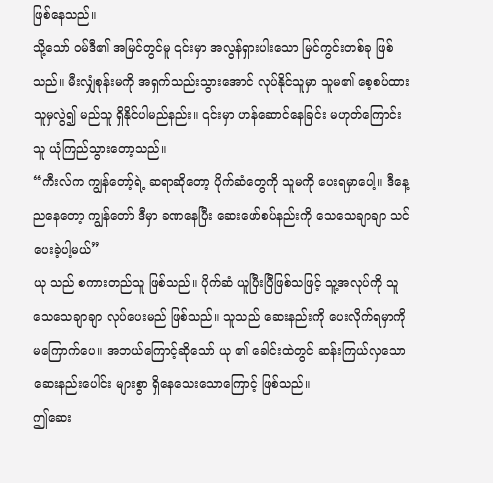ဖြစ်နေသည်။
သို့သော် ဝမ်ဒီ၏ အမြင်တွင်မူ ၎င်းမှာ အလွန်ရှားပါးသော မြင်ကွင်းတစ်ခု ဖြစ်သည်။ မီးလျှံစုန်းမကို အရှက်သည်းသွားအောင် လုပ်နိုင်သူမှာ သူမ၏ စေ့စပ်ထားသူမှလွဲ၍ မည်သူ ရှိနိုင်ပါမည်နည်း။ ၎င်းမှာ ဟန်ဆောင်နေခြင်း မဟုတ်ကြောင်း သူ ယုံကြည်သွားတော့သည်။
“ကီးလ်က ကျွန်တော့်ရဲ့ ဆရာဆိုတော့ ပိုက်ဆံတွေကို သူမကို ပေးရမှာပေါ့။ ဒီနေ့ ညနေတော့ ကျွန်တော် ဒီမှာ ခဏနေပြီး ဆေးဖော်စပ်နည်းကို သေသေချာချာ သင်ပေးခဲ့ပါ့မယ်”
ယု သည် စကားတည်သူ ဖြစ်သည်။ ပိုက်ဆံ ယူပြီးပြီဖြစ်သဖြင့် သူ့အလုပ်ကို သူ သေသေချာချာ လုပ်ပေးမည် ဖြစ်သည်။ သူသည် ဆေးနည်းကို ပေးလိုက်ရမှာကို မကြောက်ပေ။ အဘယ်ကြောင့်ဆိုသော် ယု ၏ ခေါင်းထဲတွင် ဆန်းကြယ်လှသော ဆေးနည်းပေါင်း များစွာ ရှိနေသေးသောကြောင့် ဖြစ်သည်။
ဤဆေး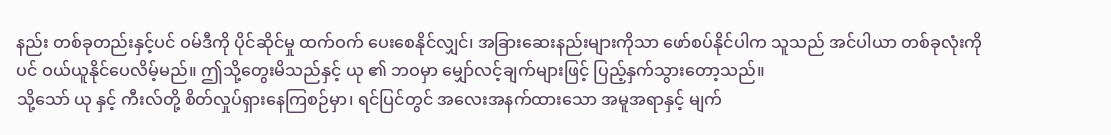နည်း တစ်ခုတည်းနှင့်ပင် ဝမ်ဒီကို ပိုင်ဆိုင်မှု ထက်ဝက် ပေးစေနိုင်လျှင်၊ အခြားဆေးနည်းများကိုသာ ဖော်စပ်နိုင်ပါက သူသည် အင်ပါယာ တစ်ခုလုံးကိုပင် ဝယ်ယူနိုင်ပေလိမ့်မည်။ ဤသို့တွေးမိသည်နှင့် ယု ၏ ဘဝမှာ မျှော်လင့်ချက်များဖြင့် ပြည့်နှက်သွားတော့သည်။
သို့သော် ယု နှင့် ကီးလ်တို့ စိတ်လှုပ်ရှားနေကြစဉ်မှာ၊ ရင်ပြင်တွင် အလေးအနက်ထားသော အမူအရာနှင့် မျက်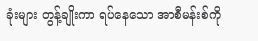ခုံးများ တွန့်ချိုးကာ ရပ်နေသော အာစီမန်းစ်ကို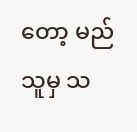တော့ မည်သူမှ သ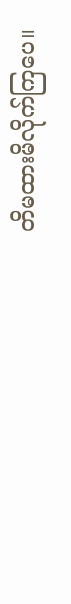တိမထားမိလိုက်ကြပေ။